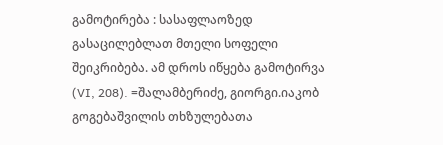გამოტირება : სასაფლაოზედ გასაცილებლათ მთელი სოფელი შეიკრიბება. ამ დროს იწყება გამოტირვა (VI, 208). =შალამბერიძე, გიორგი.იაკობ გოგებაშვილის თხზულებათა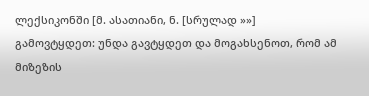ლექსიკონში [მ. ასათიანი, ნ. [სრულად »»]
გამოვტყდეთ: უნდა გავტყდეთ და მოგახსენოთ, რომ ამ მიზეზის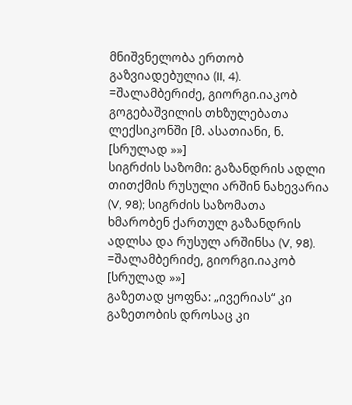მნიშვნელობა ერთობ გაზვიადებულია (II, 4). =შალამბერიძე, გიორგი.იაკობ გოგებაშვილის თხზულებათა ლექსიკონში [მ. ასათიანი, ნ. [სრულად »»]
სიგრძის საზომი: გაზანდრის ადლი თითქმის რუსული არშინ ნახევარია (V, 98); სიგრძის საზომათა ხმარობენ ქართულ გაზანდრის ადლსა და რუსულ არშინსა (V, 98). =შალამბერიძე, გიორგი.იაკობ [სრულად »»]
გაზეთად ყოფნა: „ივერიას“ კი გაზეთობის დროსაც კი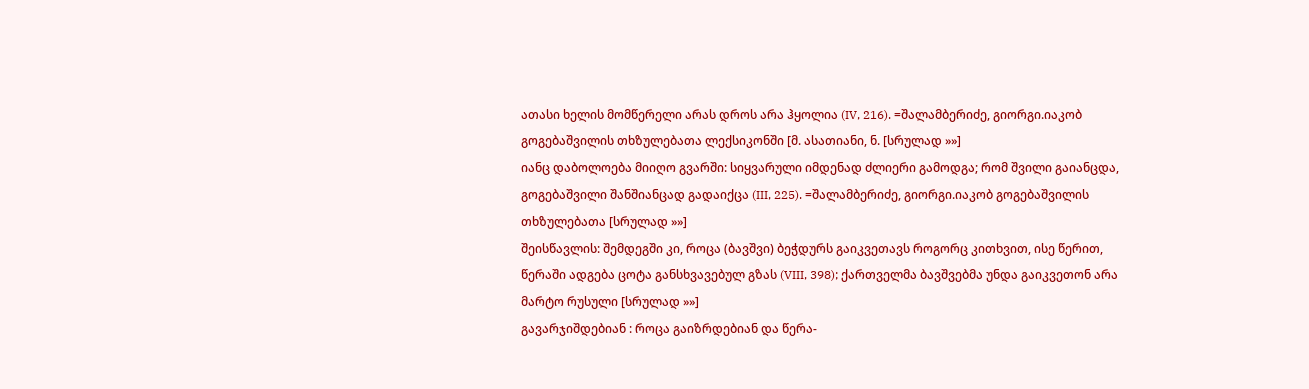ათასი ხელის მომწერელი არას დროს არა ჰყოლია (IV, 216). =შალამბერიძე, გიორგი.იაკობ გოგებაშვილის თხზულებათა ლექსიკონში [მ. ასათიანი, ნ. [სრულად »»]
იანც დაბოლოება მიიღო გვარში: სიყვარული იმდენად ძლიერი გამოდგა; რომ შვილი გაიანცდა, გოგებაშვილი შანშიანცად გადაიქცა (III, 225). =შალამბერიძე, გიორგი.იაკობ გოგებაშვილის თხზულებათა [სრულად »»]
შეისწავლის: შემდეგში კი, როცა (ბავშვი) ბეჭდურს გაიკვეთავს როგორც კითხვით, ისე წერით, წერაში ადგება ცოტა განსხვავებულ გზას (VIII, 398); ქართველმა ბავშვებმა უნდა გაიკვეთონ არა მარტო რუსული [სრულად »»]
გავარჯიშდებიან : როცა გაიზრდებიან და წერა-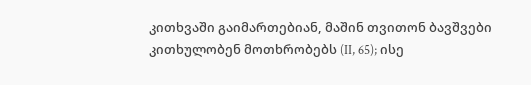კითხვაში გაიმართებიან, მაშინ თვითონ ბავშვები კითხულობენ მოთხრობებს (II, 65); ისე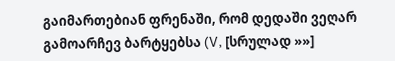გაიმართებიან ფრენაში, რომ დედაში ვეღარ გამოარჩევ ბარტყებსა (V, [სრულად »»]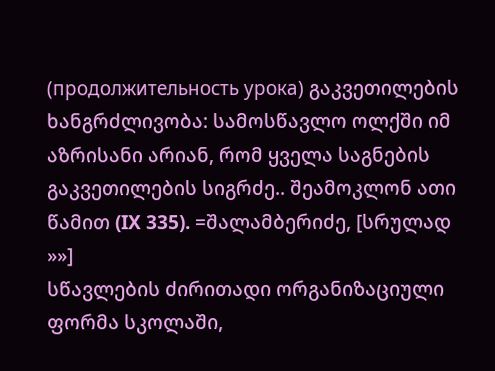(продолжительность урока) გაკვეთილების ხანგრძლივობა: სამოსწავლო ოლქში იმ აზრისანი არიან, რომ ყველა საგნების გაკვეთილების სიგრძე.. შეამოკლონ ათი წამით (IX 335). =შალამბერიძე, [სრულად »»]
სწავლების ძირითადი ორგანიზაციული ფორმა სკოლაში,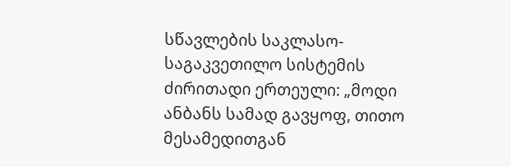სწავლების საკლასო-საგაკვეთილო სისტემის ძირითადი ერთეული: „მოდი ანბანს სამად გავყოფ, თითო მესამედითგან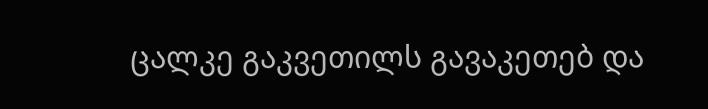ცალკე გაკვეთილს გავაკეთებ და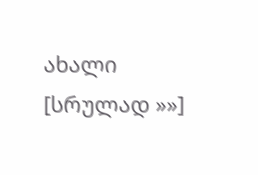ახალი [სრულად »»]